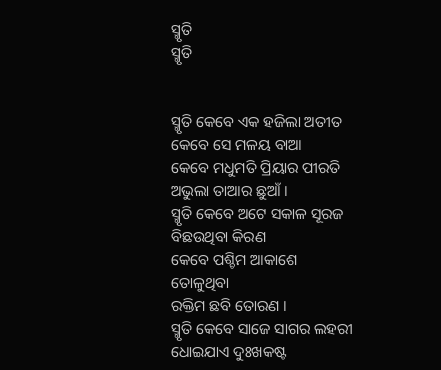ସ୍ମୃତି
ସ୍ମୃତି


ସ୍ମୃତି କେବେ ଏକ ହଜିଲା ଅତୀତ
କେବେ ସେ ମଳୟ ବାଆ
କେବେ ମଧୁମତି ପ୍ରିୟାର ପୀରତି
ଅଭୁଲା ତାଆର ଛୁଆଁ ।
ସ୍ମୃତି କେବେ ଅଟେ ସକାଳ ସୂରଜ
ବିଛଉଥିବା କିରଣ
କେବେ ପଶ୍ଚିମ ଆକାଶେ ତୋଳୁଥିବା
ରକ୍ତିମ ଛବି ତୋରଣ ।
ସ୍ମୃତି କେବେ ସାଜେ ସାଗର ଲହରୀ
ଧୋଇଯାଏ ଦୁଃଖକଷ୍ଟ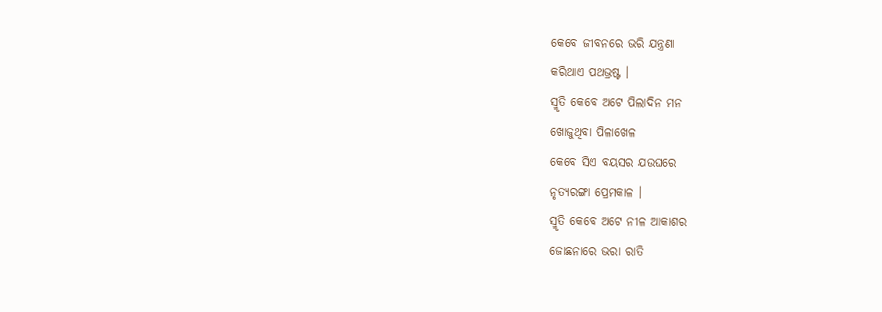କେବେ ଜୀବନରେ ଭରି ଯନ୍ତ୍ରଣା
କରିଥାଏ ପଥଭ୍ରଷ୍ଟ ।
ସ୍ମୃତି କେବେ ଅଟେ ପିଲାଦିନ ମନ
ଖୋଜୁଥିବା ପିଳାଖେଳ
କେବେ ସିଏ ବୟସର ଯଉଘରେ
ନୃତ୍ୟରଙ୍ଗା ପ୍ରେମକାଳ ।
ସ୍ମୃତି କେବେ ଅଟେ ନୀଳ ଆକାଶର
ଜୋଛନାରେ ଭରା ରାତି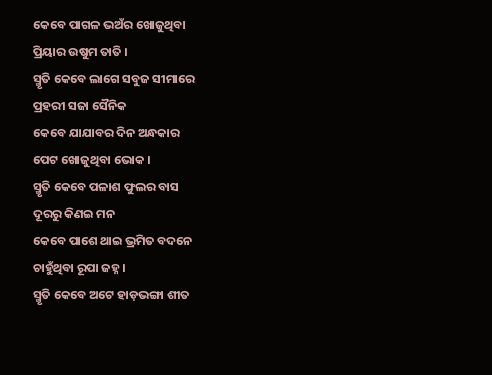କେବେ ପାଗଳ ଭଅଁର ଖୋଜୁଥିବା
ପ୍ରିୟାର ଉଷୁମ ତାତି ।
ସ୍ମୃତି କେବେ ଲାଗେ ସବୁଜ ସୀମାରେ
ପ୍ରହରୀ ସଜା ସୈନିକ
କେବେ ଯାଯାବର ଦିନ ଅନ୍ଧକାର
ପେଟ ଖୋଜୁଥିବା ଭୋକ ।
ସ୍ମୃତି କେବେ ପଳାଶ ଫୁଲର ବାସ
ଦୂରରୁ କିଣଇ ମନ
କେବେ ପାଶେ ଥାଇ ଭ୍ରମିତ ବଦନେ
ଚାହୁଁଥିବା ରୂପା ଜହ୍ନ ।
ସ୍ମୃତି କେବେ ଅଟେ ହାଡ଼ଭଙ୍ଗା ଶୀତ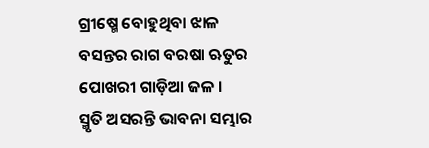ଗ୍ରୀଷ୍ମେ ବୋହୁଥିବା ଝାଳ
ବସନ୍ତର ରାଗ ବରଷା ଋତୁର
ପୋଖରୀ ଗାଡ଼ିଆ ଜଳ ।
ସ୍ମୃତି ଅସରନ୍ତି ଭାବନା ସମ୍ଭାର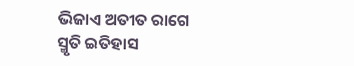ଭିଜାଏ ଅତୀତ ରାଗେ
ସ୍ମୃତି ଇତିହାସ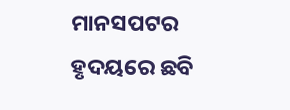ମାନସପଟର
ହୃଦୟରେ ଛବି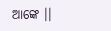ଆଙ୍କେ ।।